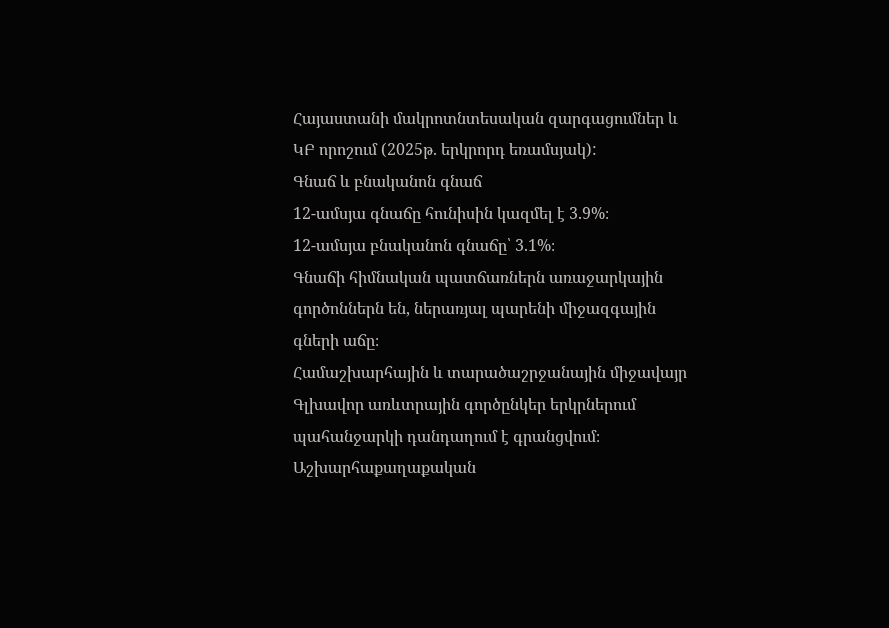Հայաստանի մակրոտնտեսական զարգացումներ և ԿԲ որոշում (2025թ. երկրորդ եռամսյակ):
Գնաճ և բնականոն գնաճ
12-ամսյա գնաճը հունիսին կազմել է 3.9%։
12-ամսյա բնականոն գնաճը՝ 3.1%։
Գնաճի հիմնական պատճառներն առաջարկային գործոններն են, ներառյալ պարենի միջազգային գների աճը։
Համաշխարհային և տարածաշրջանային միջավայր
Գլխավոր առևտրային գործընկեր երկրներում պահանջարկի դանդաղում է գրանցվում։
Աշխարհաքաղաքական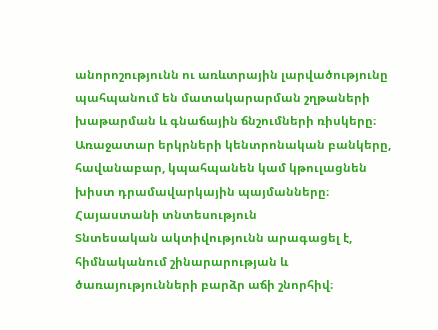անորոշությունն ու առևտրային լարվածությունը պահպանում են մատակարարման շղթաների խաթարման և գնաճային ճնշումների ռիսկերը։
Առաջատար երկրների կենտրոնական բանկերը, հավանաբար, կպահպանեն կամ կթուլացնեն խիստ դրամավարկային պայմանները։
Հայաստանի տնտեսություն
Տնտեսական ակտիվությունն արագացել է, հիմնականում շինարարության և ծառայությունների բարձր աճի շնորհիվ։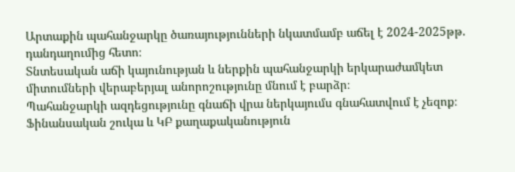Արտաքին պահանջարկը ծառայությունների նկատմամբ աճել է 2024-2025թթ. դանդաղումից հետո։
Տնտեսական աճի կայունության և ներքին պահանջարկի երկարաժամկետ միտումների վերաբերյալ անորոշությունը մնում է բարձր։
Պահանջարկի ազդեցությունը գնաճի վրա ներկայումս գնահատվում է չեզոք։
Ֆինանսական շուկա և ԿԲ քաղաքականություն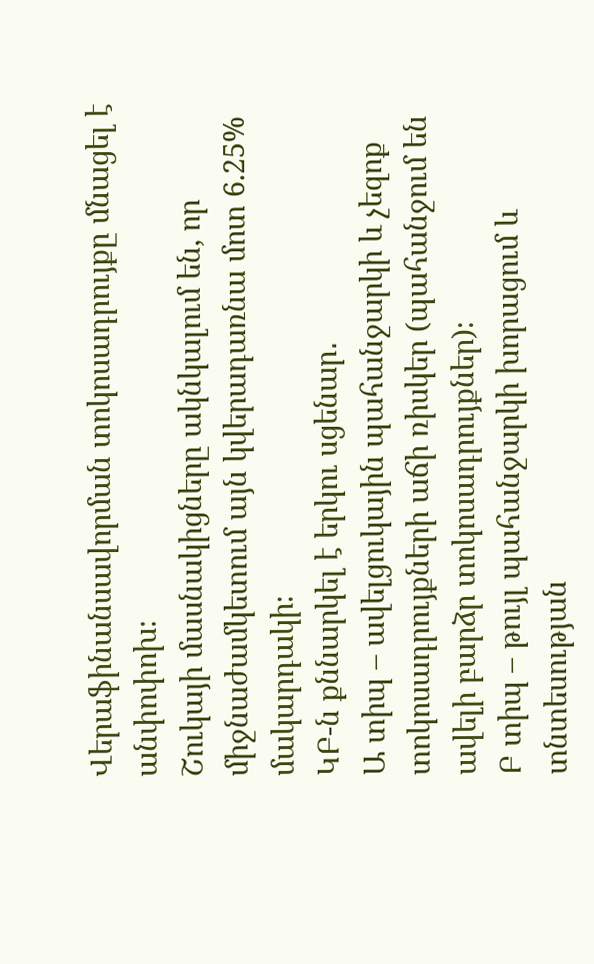Վերաֆինանսավորման տոկոսադրույքը մնացել է անփոփոխ։
Շուկայի մասնակիցները ակնկալում են, որ միջնաժամկետում այն կվերադառնա մոտ 6.25% մակարդակի։
ԿԲ-ն քննարկել է երկու սցենար․
Ա տիպ – ավելցուկային պահանջարկի և չեզոք տոկոսադրույքների աճի ռիսկեր (պահանջում են ավելի բարձր տոկոսադրույքներ)։
Բ տիպ – թույլ պահանջարկի խորացում և տնտեսության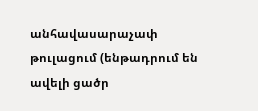անհավասարաչափ թուլացում (ենթադրում են ավելի ցածր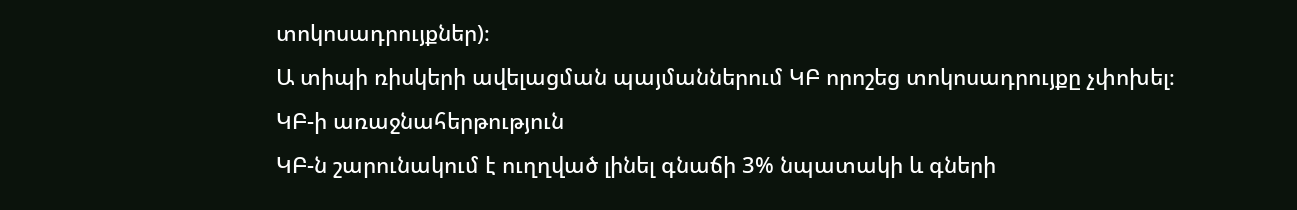տոկոսադրույքներ)։
Ա տիպի ռիսկերի ավելացման պայմաններում ԿԲ որոշեց տոկոսադրույքը չփոխել։
ԿԲ-ի առաջնահերթություն
ԿԲ-ն շարունակում է ուղղված լինել գնաճի 3% նպատակի և գների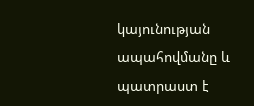կայունության ապահովմանը և պատրաստ է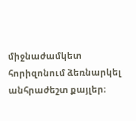միջնաժամկետ հորիզոնում ձեռնարկել անհրաժեշտ քայլեր։